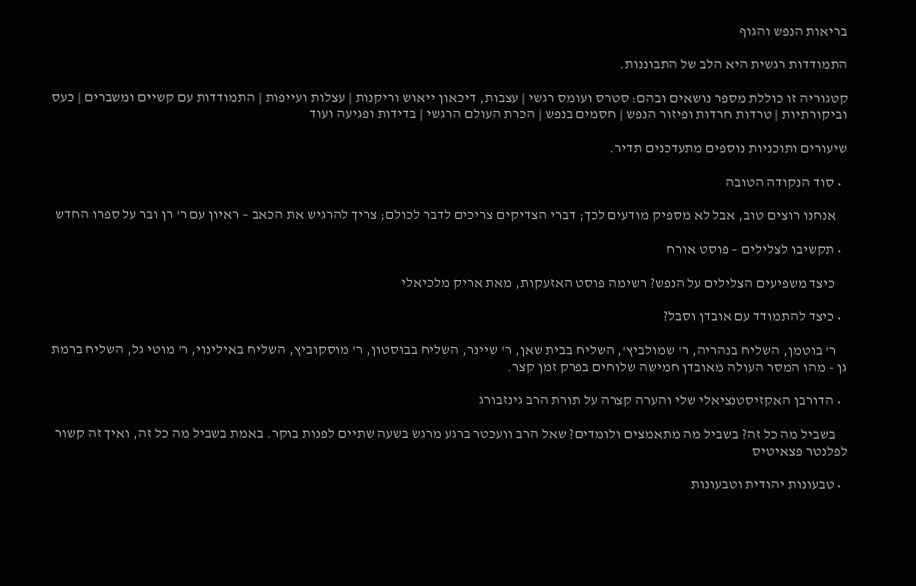בריאות הנפש והגוף

התמודדות רגשית היא הלב של התבוננות.

קטגוריה זו כוללת מספר נושאים ובהם: סטרס ועומס רגשי | עצבות, דיכאון ייאוש וריקנות | עצלות ועייפות | התמודדות עם קשיים ומשברים | כעס וביקורתיות | טרדות חרדות ופיזור הנפש | חסמים בנפש | הכרת העולם הרגשי | בדידות ופגיעה ועוד

שיעורים ותוכניות נוספים מתעדכנים תדיר.

  • סוד הנקודה הטובה

    אנחנו רוצים טוב, אבל לא מספיק מודעים לכך; דברי הצדיקים צריכים לדבר לכולם; צריך להרגיש את הכאב – ראיון עם ר' רן ובר על ספרו החדש

  • תקשיבו לצלילים – פוסט אורח

    כיצד משפיעים הצלילים על הנפש? רשימה פוסט האזעקות, מאת אריק מלכיאלי

  • כיצד להתמודד עם אובדן וסבל?

    ר' בוטמן, השליח בנהריה, ר' שמולביץ', השליח בבית שאן, ר' שיינר, השליח בבוסטון, ר' מוסקוביץ, השליח באילינוי, ר' מוטי גל, השליח ברמת גן - מהו המסר העולה מאובדן חמישה שלוחים בפרק זמן קצר.

  • הדורבן האקזיסטנציאלי שלי והערה קצרה על תורת הרב גינזבורג

    בשביל מה כל זה? בשביל מה מתאמצים ולומדים? שאל הרב וועכטר ברגע מרגש בשעה שתיים לפנות בוקר. באמת בשביל מה כל זה, ואיך זה קשור לפלנטר פצאיטיס

  • טבעונות יהודית וטבעונות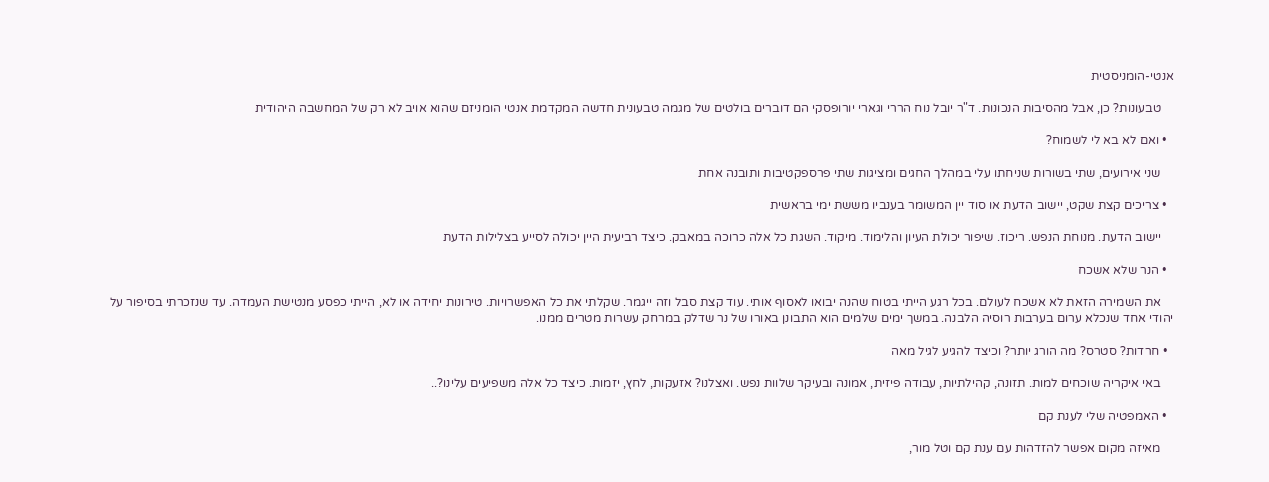אנטי-הומניסטית

    טבעונות? כן, אבל מהסיבות הנכונות. ד"ר יובל נוח הררי וגארי יורופסקי הם דוברים בולטים של מגמה טבעונית חדשה המקדמת אנטי הומניזם שהוא אויב לא רק של המחשבה היהודית

  • ואם לא בא לי לשמוח?

    שני אירועים, שתי בשורות שניחתו עלי במהלך החגים ומציגות שתי פרספקטיבות ותובנה אחת

  • צריכים קצת שקט, יישוב הדעת או סוד יין המשומר בענביו מששת ימי בראשית

    יישוב הדעת. מנוחת הנפש. ריכוז. שיפור יכולת העיון והלימוד. מיקוד. השגת כל אלה כרוכה במאבק. כיצד רביעית היין יכולה לסייע בצלילות הדעת

  • הנר שלא אשכח

    את השמירה הזאת לא אשכח לעולם. בכל רגע הייתי בטוח שהנה יבואו לאסוף אותי. עוד קצת סבל וזה ייגמר. שקלתי את כל האפשרויות. טירונות יחידה או לא, הייתי כפסע מנטישת העמדה. עד שנזכרתי בסיפור על יהודי אחד שנכלא ערום בערבות רוסיה הלבנה. במשך ימים שלמים הוא התבונן באורו של נר שדלק במרחק עשרות מטרים ממנו.

  • חרדות? סטרס? מה הורג יותר? וכיצד להגיע לגיל מאה

    באי איקריה שוכחים למות. תזונה, קהילתיות, עבודה פיזית, אמונה ובעיקר שלוות נפש. ואצלנו? אזעקות, לחץ, יזמות. כיצד כל אלה משפיעים עלינו?..

  • האמפטיה שלי לענת קם

    מאיזה מקום אפשר להזדהות עם ענת קם וטל מור,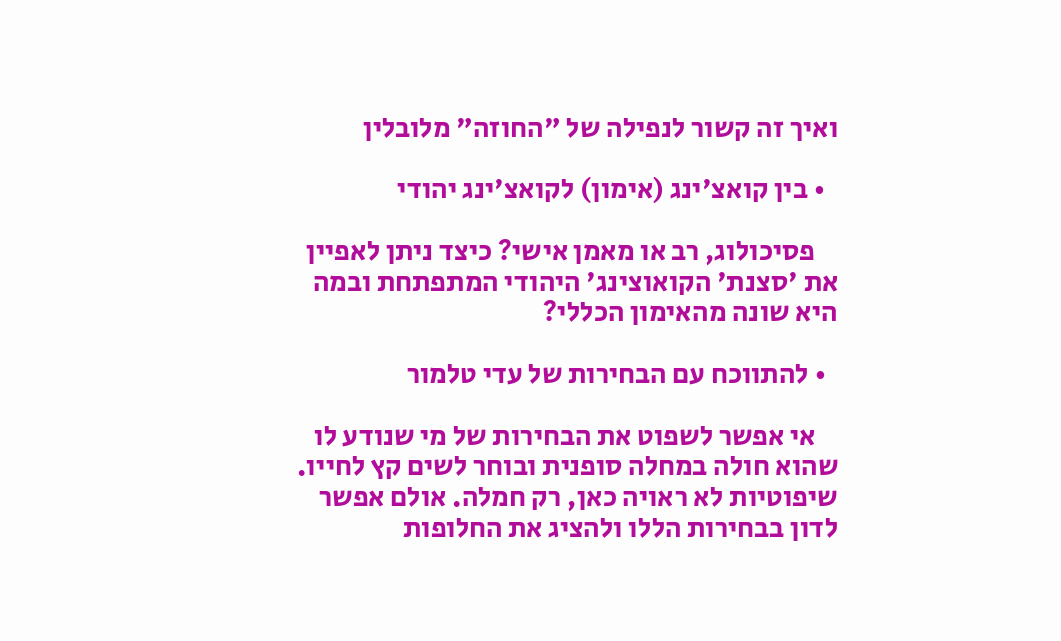ואיך זה קשור לנפילה של "החוזה" מלובלין

  • בין קואצ'ינג (אימון) לקואצ'ינג יהודי

    פסיכולוג, רב או מאמן אישי? כיצד ניתן לאפיין את 'סצנת' הקואוצינג' היהודי המתפתחת ובמה היא שונה מהאימון הכללי?

  • להתווכח עם הבחירות של עדי טלמור

    אי אפשר לשפוט את הבחירות של מי שנודע לו שהוא חולה במחלה סופנית ובוחר לשים קץ לחייו. שיפוטיות לא ראויה כאן, רק חמלה. אולם אפשר לדון בבחירות הללו ולהציג את החלופות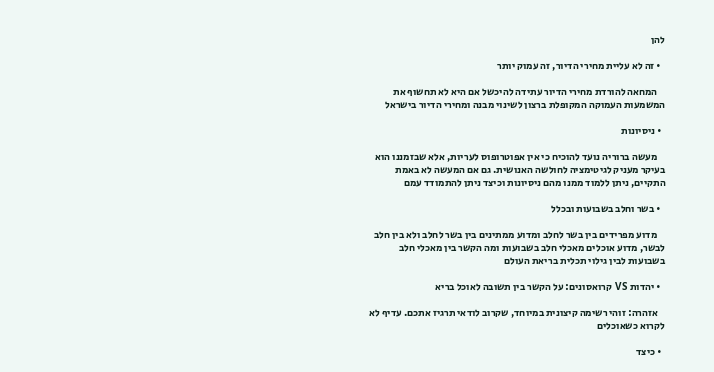להן

  • זה לא עליית מחירי הדיור, זה עמוק יותר

    המחאה להורדת מחירי הדיור עתידה להיכשל אם היא לא תחשוף את המשמעות העמוקה המקופלת ברצון לשינוי מבנה ומחירי הדיור בישראל

  • ניסיונות

    מעשה ברוריה נועד להוכיח כי אין אפוטרופוס לעריות, אלא שבזמננו הוא בעיקר מעניק לגיטימציה לחולשה האנושית. גם אם המעשה לא באמת התקיים, ניתן ללמוד ממנו מהם ניסיונות וכיצד ניתן להתמודד עמם

  • בשר וחלב בשבועות ובכלל

    מדוע מפרידים בין בשר לחלב ומדוע ממתינים בין בשר לחלב ולא בין חלב לבשר, מדוע אוכלים מאכלי חלב בשבועות ומה הקשר בין מאכלי חלב בשבועות לבין גילוי תכלית בריאת העולם

  • יהדות VS קרואסונים: על הקשר בין תשובה לאוכל בריא

    אזהרה: זוהי רשימה קיצונית במיוחד, שקרוב לודאי תרגיז אתכם. עדיף לא לקרוא כשאוכלים

  • כיצד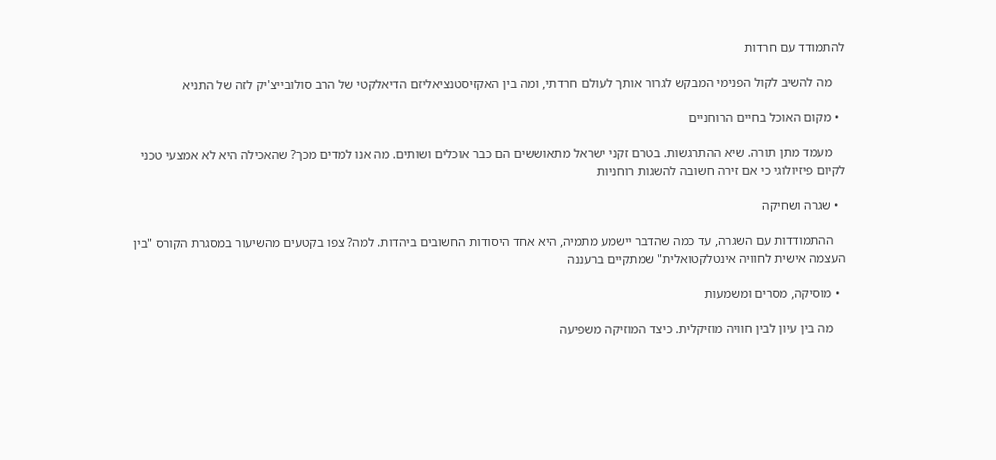להתמודד עם חרדות

    מה להשיב לקול הפנימי המבקש לגרור אותך לעולם חרדתי, ומה בין האקזיסטנציאליזם הדיאלקטי של הרב סולובייצ'יק לזה של התניא

  • מקום האוכל בחיים הרוחניים

    מעמד מתן תורה. שיא ההתרגשות. בטרם זקני ישראל מתאוששים הם כבר אוכלים ושותים. מה אנו למדים מכך? שהאכילה היא לא אמצעי טכני לקיום פיזיולוגי כי אם זירה חשובה להשגות רוחניות

  • שגרה ושחיקה

    ההתמודדות עם השגרה, עד כמה שהדבר יישמע מתמיה, היא אחד היסודות החשובים ביהדות. למה? צפו בקטעים מהשיעור במסגרת הקורס "בין העצמה אישית לחוויה אינטלקטואלית" שמתקיים ברעננה

  • מוסיקה, מסרים ומשמעות

    מה בין עיון לבין חוויה מוזיקלית. כיצד המוזיקה משפיעה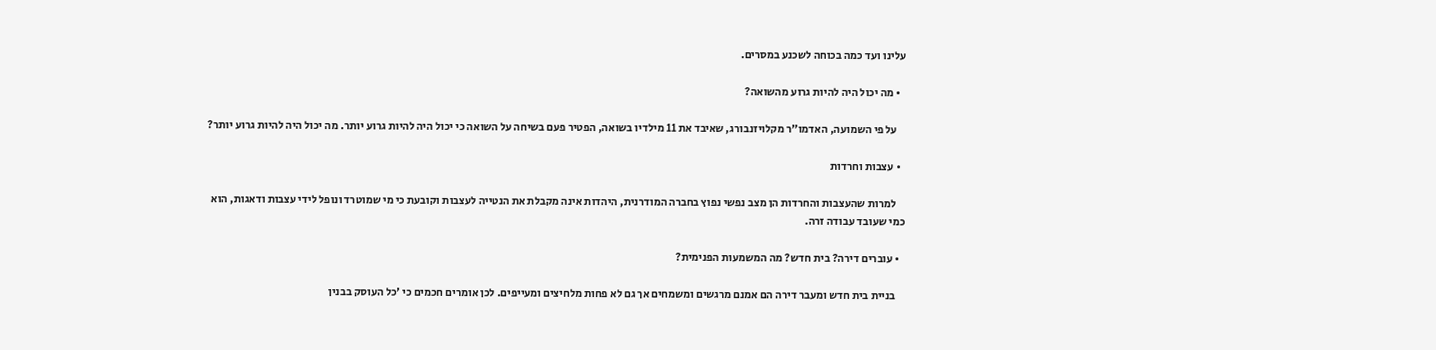עלינו ועד כמה בכוחה לשכנע במסרים.

  • מה יכול היה להיות גרוע מהשואה?

    על פי השמועה, האדמו"ר מקלויזנבורג, שאיבד את 11 מילדיו בשואה, הפטיר פעם בשיחה על השואה כי יכול היה להיות גרוע יותר. מה יכול היה להיות גרוע יותר?

  • עצבות וחרדות

    למרות שהעצבות והחרדות הן מצב נפשי נפוץ בחברה המודרנית, היהדות אינה מקבלת את הנטייה לעצבות וקובעת כי מי שמוטרד ונופל לידי עצבות ודאגות, הוא כמי שעובד עבודה זרה.

  • עוברים דירה? בית חדש? מה המשמעות הפנימית?

    בניית בית חדש ומעבר דירה הם אמנם מרגשים ומשמחים אך גם לא פחות מלחיצים ומעייפים. לכן אומרים חכמים כי 'כל העוסק בבנין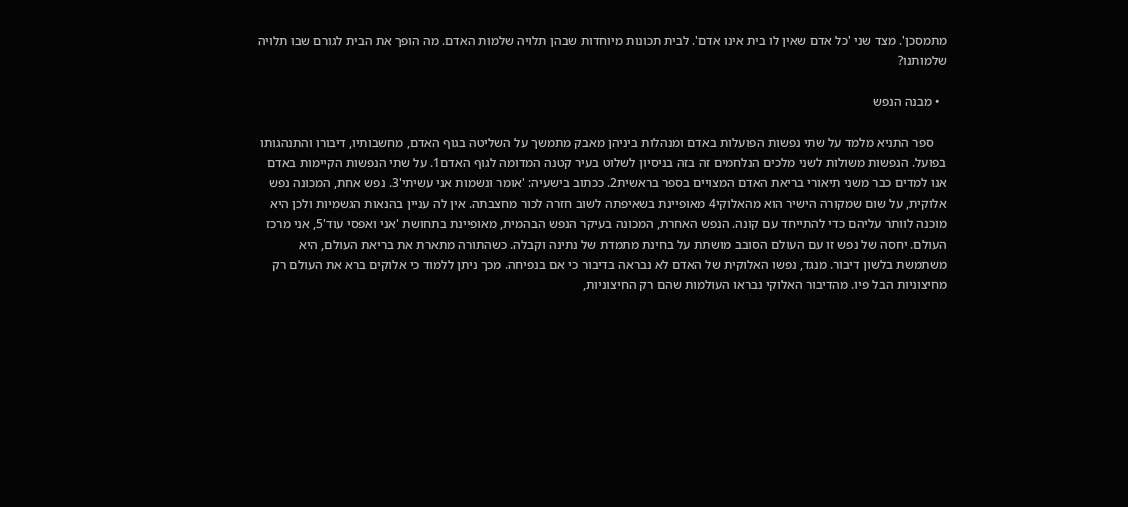מתמסכן'. מצד שני 'כל אדם שאין לו בית אינו אדם'. לבית תכונות מיוחדות שבהן תלויה שלמות האדם. מה הופך את הבית לגורם שבו תלויה שלמותנו?

  • מבנה הנפש

    ספר התניא מלמד על שתי נפשות הפועלות באדם ומנהלות ביניהן מאבק מתמשך על השליטה בגוף האדם, מחשבותיו, דיבורו והתנהגותו בפועל. הנפשות משולות לשני מלכים הנלחמים זה בזה בניסיון לשלוט בעיר קטנה המדומה לגוף האדם1. על שתי הנפשות הקיימות באדם אנו למדים כבר משני תיאורי בריאת האדם המצויים בספר בראשית2. ככתוב בישעיה: 'אומר ונשמות אני עשיתי'3. נפש אחת, המכונה נפש אלוקית, על שום שמקורה הישיר הוא מהאלוקי4 מאופיינת בשאיפתה לשוב חזרה לכור מחצבתה. אין לה עניין בהנאות הגשמיות ולכן היא מוכנה לוותר עליהם כדי להתייחד עם קונה. הנפש האחרת, המכונה בעיקר הנפש הבהמית, מאופיינת בתחושת 'אני ואפסי עוד'5, אני מרכז העולם. יחסה של נפש זו עם העולם הסובב מושתת על בחינת מתמדת של נתינה וקבלה. כשהתורה מתארת את בריאת העולם, היא משתמשת בלשון דיבור. מנגד, נפשו האלוקית של האדם לא נבראה בדיבור כי אם בנפיחה. מכך ניתן ללמוד כי אלוקים ברא את העולם רק מחיצוניות הבל פיו. מהדיבור האלוקי נבראו העולמות שהם רק החיצוניות,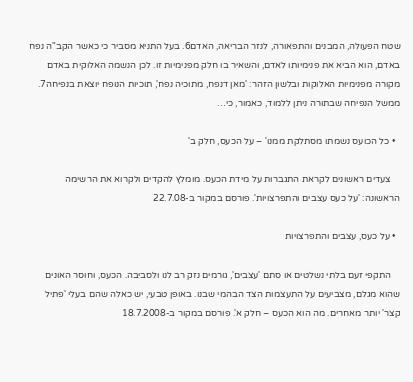שטח הפעולה, המבנים והתפאורה, לנזר הבריאה, האדם6. בעל התניא מסביר כי כאשר הקב"ה נפח באדם, הוא הביא את פנימיותו לאדם, והשאיר בו חלק מפנימיות זו. לכן הנשמה האלוקית באדם מקורה מפנימיות האלוקות ובלשון הזהר: 'מאן דנפח, מתוכיה נפח', תוכיות הנופח יוצאת בנפיחה7. ממשל הנפיחה שבתורה ניתן ללמוד, כאמור, כי…

  • כל הכועס נשמתו מסתלקת ממנו' – על הכעס, חלק ב'

    צעדים ראשונים לקראת התגברות על מידת הכעס. מומלץ להקדים ולקרוא את הרשימה הראשונה: 'על כעס עצבים והתפרצויות'. פורסם במקור ב-22.7.08

  • על כעס, עצבים והתפרצויות

    התקפי זעם בלתי נשלטים או סתם 'עצבים', גורמים נזק רב לנו ולסביבה. הכעס, וחוסר האונים שהוא מגלם, מצביעים על התעצמות הצד הבהמי שבנו. באופן טבעי, יש כאלה שהם בעלי 'פתיל קצר' יותר מאחרים. מה הוא הכעס – חלק א'. פורסם במקור ב-18.7.2008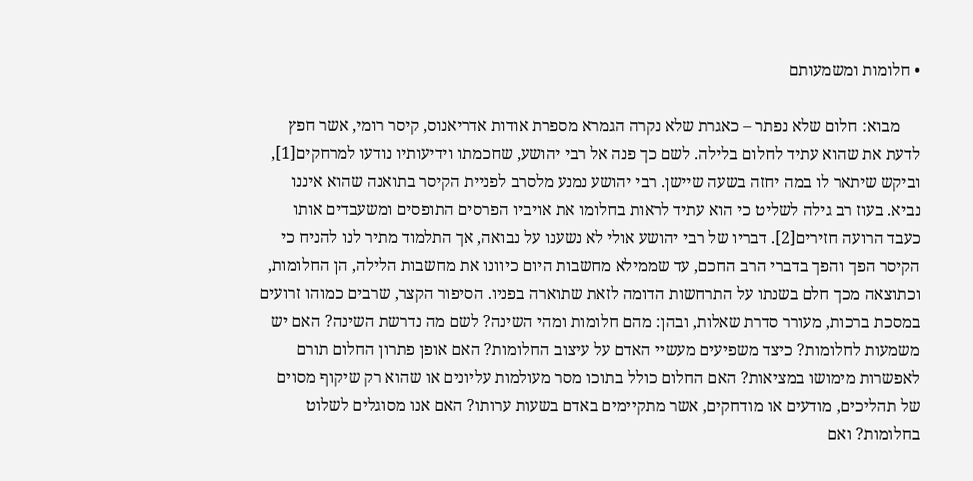• חלומות ומשמעותם

     מבוא: חלום שלא נפתר – כאגרת שלא נקרה הגמרא מספרת אודות אדריאנוס, קיסר רומי, אשר חפץ לדעת את שהוא עתיד לחלום בלילה. לשם כך פנה אל רבי יהושע, שחכמתו וידיעותיו נודעו למרחקים[1], וביקש שיתאר לו במה יחזה בשעה שיישן. רבי יהושע נמנע מלסרב לפניית הקיסר בתואנה שהוא איננו נביא. בעוז רב גילה לשליט כי הוא עתיד לראות בחלומו את אויביו הפרסים התופסים ומשעבדים אותו כעבד הרועה חזירים[2]. דבריו של רבי יהושע אולי לא נשענו על נבואה, אך התלמוד מתיר לנו להניח כי הקיסר הפך והפך בדברי הרב החכם, עד שממילא מחשבות היום כיוונו את מחשבות הלילה, הן החלומות, וכתוצאה מכך חלם בשנתו על התרחשות הדומה לזאת שתוארה בפניו. הסיפור הקצר, שרבים כמוהו זרועים במסכת ברכות, מעורר סדרת שאלות, ובהן: מהם חלומות ומהי השינה? לשם מה נדרשת השינה? האם יש משמעות לחלומות? כיצד משפיעים מעשיי האדם על עיצוב החלומות? האם אופן פתרון החלום תורם לאפשרות מימושו במציאות? האם החלום כולל בתוכו מסר מעולמות עליונים או שהוא רק שיקוף מסוים של תהליכים, מודעים או מודחקים, אשר מתקיימים באדם בשעות ערותו? האם אנו מסוגלים לשלוט בחלומות? ואם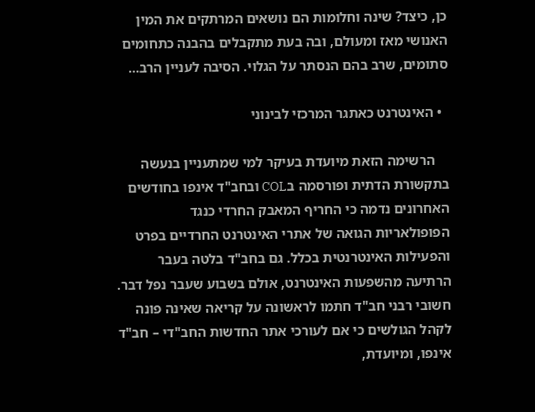כן, כיצד? שינה וחלומות הם נושאים המרתקים את המין האנושי מאז ומעולם, ובה בעת מתקבלים בהבנה כתחומים סתומים, שרב בהם הנסתר על הגלוי. הסיבה לעניין הרב…

  • האינטרנט כאתגר המרכזי לבינוני

    הרשימה הזאת מיועדת בעיקר למי שמתעניין בנעשה בתקשורת הדתית ופורסמה בCOL ובחב"ד אינפו בחודשים האחרונים נדמה כי החריף המאבק החרדי כנגד הפופולאריות הגואה של אתרי האינטרנט החרדיים בפרט והפעילות האינטרנטית בכלל. גם בחב"ד בלטה בעבר הרתיעה מהשפעות האינטרנט, אולם בשבוע שעבר נפל דבר. חשובי רבני חב"ד חתמו לראשונה על קריאה שאינה פונה לקהל הגולשים כי אם לעורכי אתר החדשות החב"די – חב"ד אינפו, ומיועדת,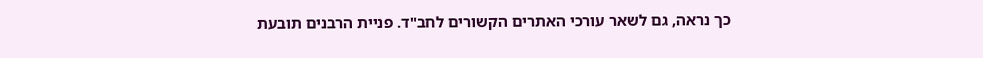כך נראה, גם לשאר עורכי האתרים הקשורים לחב"ד. פניית הרבנים תובעת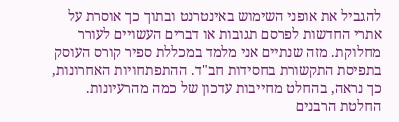להגביל את אופני השימוש באינטרנט ובתוך כך אוסרת על אתרי החדשות לפרסם תגובות או דברים העשויים לעורר מחלוקת. מזה שנתיים אני מלמד במכללת ספיר קורס העוסק בתפיסת התקשורת בחסידות חב"ד. ההתפתחויות האחרונות, כך נראה, בהחלט מחייבות עדכון של כמה מהרעיונות. החלטת הרבנים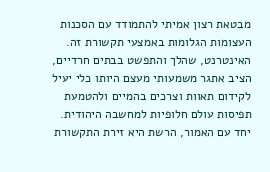מבטאת רצון אמיתי להתמודד עם הסכנות העצומות הגלומות באמצעי תקשורת זה. האינטרנט, שהלך והתפשט בבתים חרדיים, הציב אתגר משמעותי מעצם היותו כלי יעיל לקידום תאוות וצרכים בהמיים ולהטמעת תפיסות עולם חלופיות למחשבה היהודית. יחד עם האמור, הרשת היא זירת התקשורת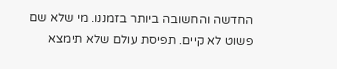החדשה והחשובה ביותר בזמננו. מי שלא שם פשוט לא קיים. תפיסת עולם שלא תימצא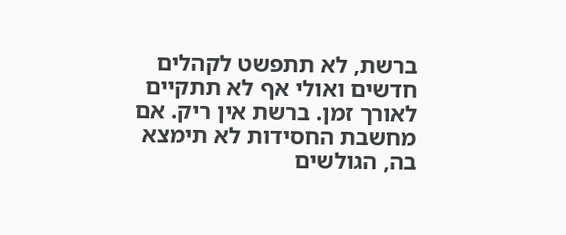ברשת, לא תתפשט לקהלים חדשים ואולי אף לא תתקיים לאורך זמן. ברשת אין ריק. אם מחשבת החסידות לא תימצא בה, הגולשים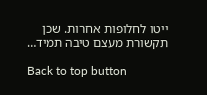ייטו לחלופות אחרות. שכן תקשורת מעצם טיבה תמיד…

Back to top button